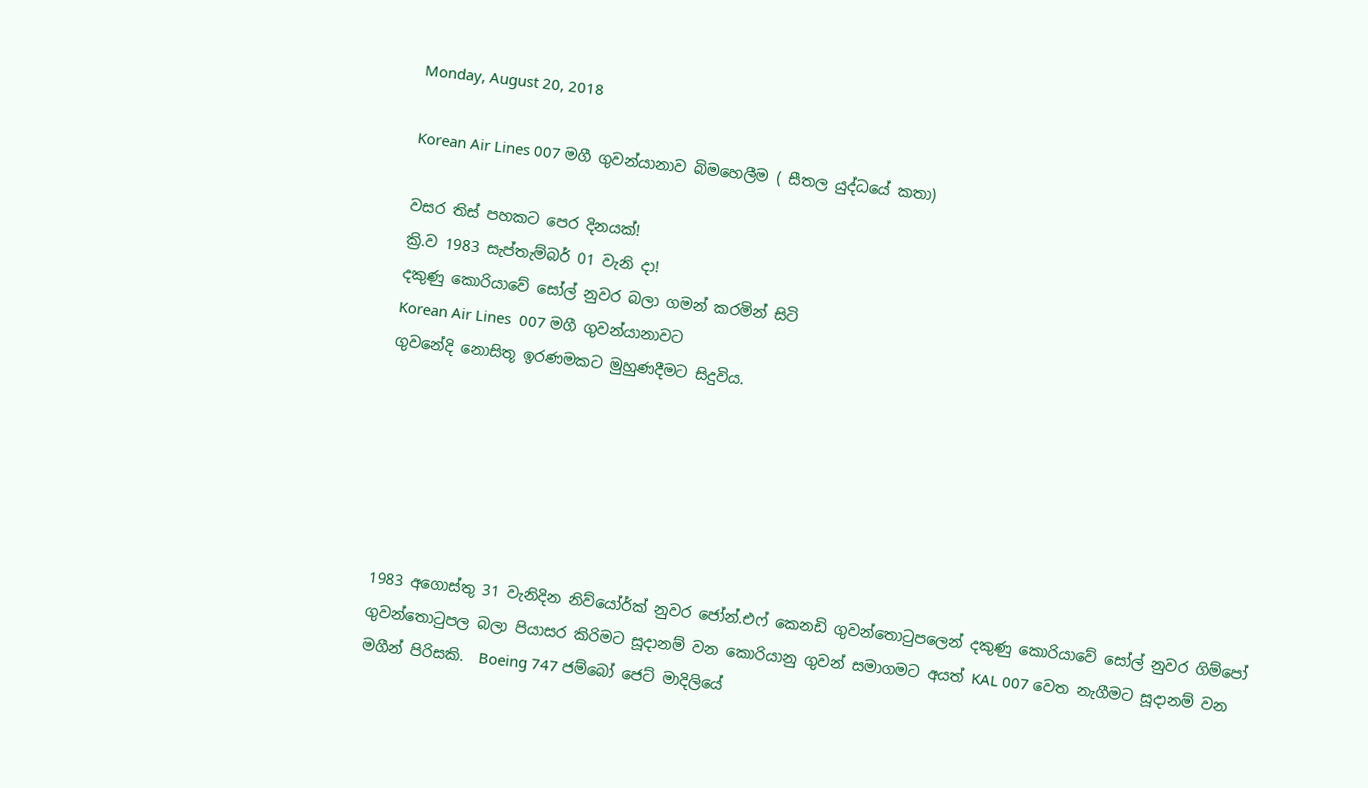Monday, August 20, 2018

Korean Air Lines 007 මගී ගුවන්යානාව බිමහෙලීම ( සීතල යුද්ධයේ කතා)

වසර තිස් පහකට පෙර දිනයක්!
ක්‍රි.ව 1983 සැප්තැම්බර් 01 වැනි දා!
දකුණු කොරියාවේ සෝල් නුවර බලා ගමන් කරමින් සිටි
Korean Air Lines  007 මගී ගුවන්යානාවට
ගුවනේදි නොසිතූ ඉරණමකට මුහුණදීමට සිදුවිය.






1983 අගොස්තු 31 වැනිදින නිව්යෝර්ක් නුවර ජෝන්.එෆ් කෙනඩි ගුවන්තොටුපලෙන් දකුණු කොරියාවේ සෝල් නුවර ගිම්පෝ ගුවන්තොටුපල බලා පියාසර කිරිමට සූදානම් වන කොරියානු ගුවන් සමාගමට අයත් KAL 007 වෙත නැගීමට සූදානම් වන මගීන් පිරිසකි.  Boeing 747 ජම්බෝ ජෙට් මාදිලියේ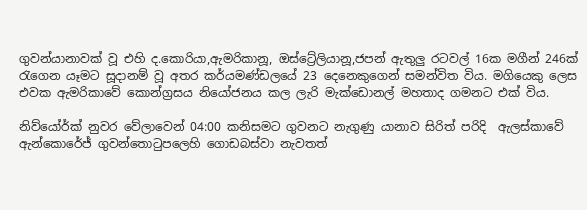ගුවන්යානාවක් වූ එහි ද.කොරියා,ඇමරිකානූ, ඔස්ට්‍රේලියානූ,ජපන් ඇතුලු රටවල් 16ක මගීන් 246ක් රැගෙන යෑමට සූදානම් වූ අතර කර්යමණ්ඩලයේ 23 දෙනෙකුගෙන් සමන්විත විය. මගියෙකු ලෙස එවක ඇමරිකාවේ කොන්ග්‍රසය නියෝජනය කල ලැරි මැක්ඩොනල් මහතාද ගමනට එක් විය.

නිව්යෝර්ක් නුවර වේලාවෙන් 04:00 කනිසමට ගුවනට නැගුණු යානාව සිරිත් පරිදි  ඇලස්කාවේ ඇන්කොරේජ් ගුවන්තොටුපලෙහි ගොඩබස්වා නැවතත්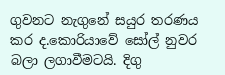ගුවනට නැගුනේ සයුර තරණය කර ද.කොරියාවේ සෝල් නුවර බලා ලගාවීමටයි. දිගු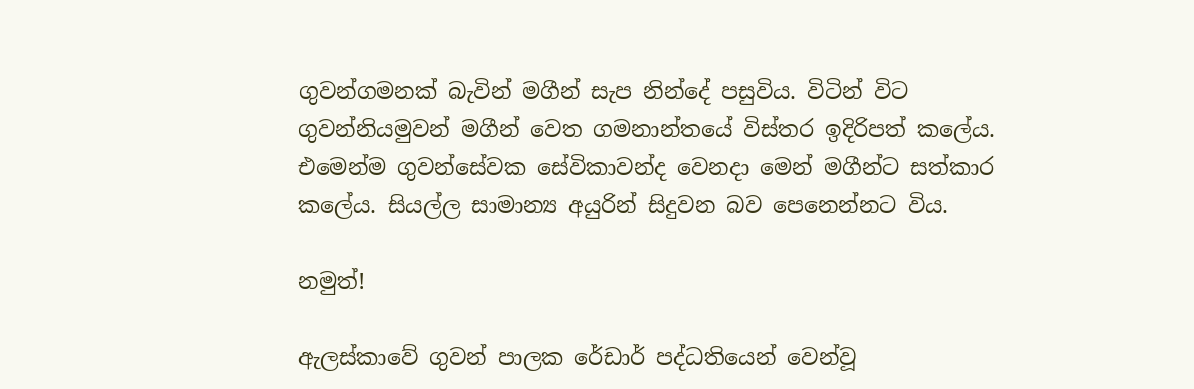ගුවන්ගමනක් බැවින් මගීන් සැප නින්දේ පසුවිය. විටින් විට ගුවන්නියමුවන් මගීන් වෙත ගමනාන්තයේ විස්තර ඉදිරිපත් කලේය. එමෙන්ම ගුවන්සේවක සේවිකාවන්ද වෙනදා මෙන් මගීන්ට සත්කාර කලේය. සියල්ල සාමාන්‍ය අයුරින් සිදුවන බව පෙනෙන්නට විය.

නමුත්!

ඇලස්කාවේ ගුවන් පාලක රේඩාර් පද්ධතියෙන් වෙන්වූ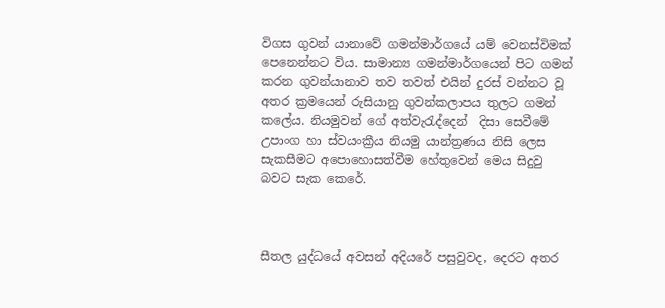විගස ගුවන් යානාවේ ගමන්මාර්ගයේ යම් වෙනස්විමක් පෙනෙන්නට විය. සාමාන්‍ය ගමන්මාර්ගයෙන් පිට ගමන් කරන ගුවන්යානාව තව තවත් එයින් දුරස් වන්නට වූ අතර ක්‍රමයෙන් රුසියානු ගුවන්කලාපය තුලට ගමන් කලේය. නියමුවන් ගේ අත්වැරැද්දෙන්  දිසා සෙවීමේ උපාංග හා ස්වයංක්‍රීය නියමු යාන්ත්‍රණය නිසි ලෙස සැකසීමට අපොහොසත්වීම හේතුවෙන් මෙය සිදුවු බවට සැක කෙරේ.



සීතල යුද්ධයේ අවසන් අදියරේ පසුවුවද, දෙරට අතර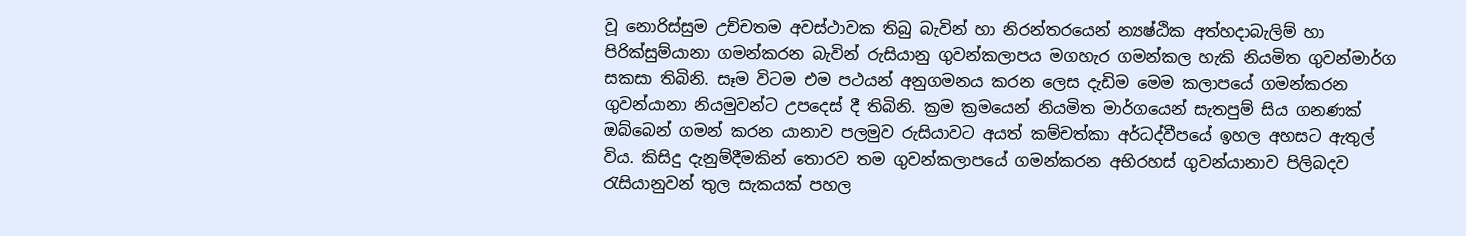වූ නොරිස්සුම උච්චතම අවස්ථාවක තිබු බැවින් හා නිරන්තරයෙන් න්‍යෂ්ඨික අත්හදාබැලිම් හා පිරික්සුම්යානා ගමන්කරන බැවින් රුසියානු ගුවන්කලාපය මගහැර ගමන්කල හැකි නියමිත ගුවන්මාර්ග සකසා තිබිනි. සෑම විටම එම පථයන් අනුගමනය කරන ලෙස දැඩිම මෙම කලාපයේ ගමන්කරන ගුවන්යානා නියමුවන්ට උපදෙස් දී තිබිනි. ක්‍රම ක්‍රමයෙන් නියමිත මාර්ගයෙන් සැතපුම් සිය ගනණක් ඔබ්බෙන් ගමන් කරන යානාව පලමුව රුසියාවට අයත් කම්චත්කා අර්ධද්වීපයේ ඉහල අහසට ඇතුල් විය. කිසිදු දැනුම්දීමකින් තොරව තම ගුවන්කලාපයේ ගමන්කරන අභිරහස් ගුවන්යානාව පිලිබදව රැසියානුවන් තුල සැකයක් පහල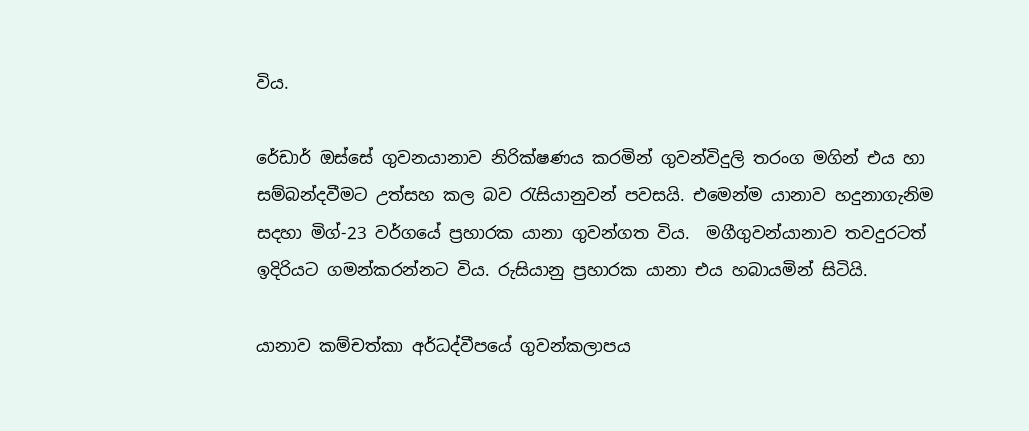විය.

රේඩාර් ඔස්සේ ගුවනයානාව නිරික්ෂණය කරමින් ගුවන්විදුලි තරංග මගින් එය හා සම්බන්දවීමට උත්සහ කල බව රැසියානුවන් පවසයි. එමෙන්ම යානාව හදුනාගැනිම සදහා මිග්-23 වර්ගයේ ප්‍රහාරක යානා ගුවන්ගත විය.  මගීගුවන්යානාව තවදුරටත් ඉදිරියට ගමන්කරන්නට විය. රුසියානු ප්‍රහාරක යානා එය හබායමින් සිටියි.

යානාව කම්චත්කා අර්ධද්වීපයේ ගුවන්කලාපය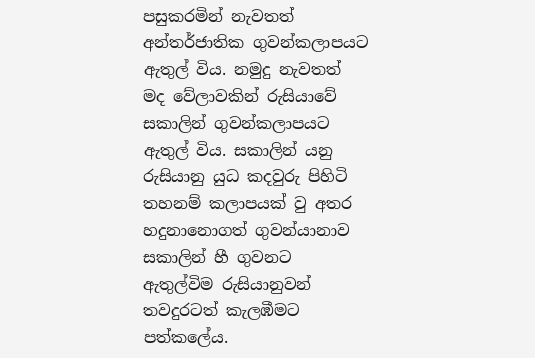පසුකරමින් නැවතත් අන්තර්ජාතික ගුවන්කලාපයට ඇතුල් විය. නමුදු නැවතත් මද වේලාවකින් රුසියාවේ සකාලින් ගුවන්කලාපයට ඇතුල් විය. සකාලින් යනු රුසියානු යුධ කදවුරු පිහිටි තහනම් කලාපයක් වු අතර හදුනානොගත් ගුවන්යානාව සකාලින් හී ගුවනට ඇතුල්විම රුසියානුවන් තවදුරටත් කැලඹීමට පත්කලේය.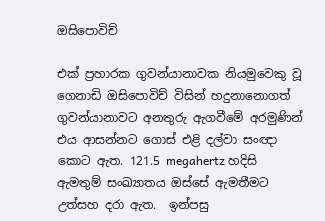ඔසිපොවිච්

එක් ප්‍රහාරක ගුවන්යානාවක නියමුවෙකු වූ ගෙනාඩි ඔසිපොවිච් විසින් හදුනානොගත් ගුවන්යානාවට අනතුරු ඇගවීමේ අරමුණින් එය ආසන්නට ගොස් එළි දල්වා සංඥා කොට ඇත. 121.5 megahertz හදිසි ඇමතුම් සංඛ්‍යාතය ඔස්සේ ඇමතීමට උත්සහ දරා ඇත.  ඉන්පසු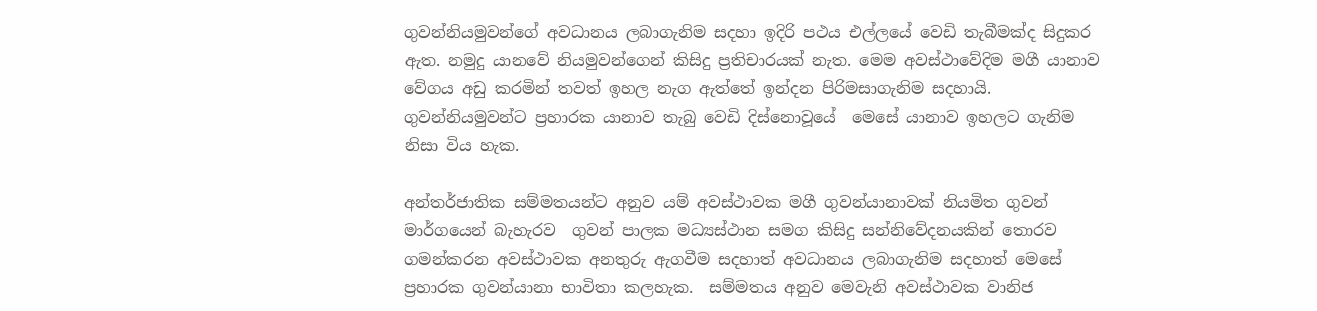ගුවන්නියමුවන්ගේ අවධානය ලබාගැනිම සදහා ඉදිරි පථය එල්ලයේ වෙඩි තැබීමක්ද සිදුකර ඇත. නමුදු යානවේ නියමුවන්ගෙන් කිසිදු ප්‍රතිචාරයක් නැත. මෙම අවස්ථාවේදිම මගී යානාව වේගය අඩු කරමින් තවත් ඉහල නැග ඇත්තේ ඉන්දන පිරිමසාගැනිම සදහායි. ගුවන්නියමුවන්ට ප්‍රහාරක යානාව තැබු වෙඩි දිස්නොවූයේ  මෙසේ යානාව ඉහලට ගැනිම නිසා විය හැක.

අන්තර්ජාතික සම්මතයන්ට අනුව යම් අවස්ථාවක මගී ගුවන්යානාවක් නියමිත ගුවන් මාර්ගයෙන් බැහැරව  ගුවන් පාලක මධ්‍යස්ථාන සමග කිසිදු සන්නිවේදනයකින් තොරව ගමන්කරන අවස්ථාවක අනතුරු ඇගවීම සදහාත් අවධානය ලබාගැනිම සදහාත් මෙසේ ප්‍රහාරක ගුවන්යානා භාවිතා කලහැක.  සම්මතය අනුව මෙවැනි අවස්ථාවක වානිජ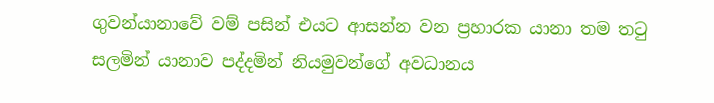ගුවන්යානාවේ වම් පසින් එයට ආසන්න වන ප්‍රහාරක යානා තම තටු සලමින් යානාව පද්දමින් නියමුවන්ගේ අවධානය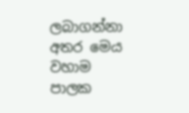ලබාගන්නා අතර මෙය වහාම පාලක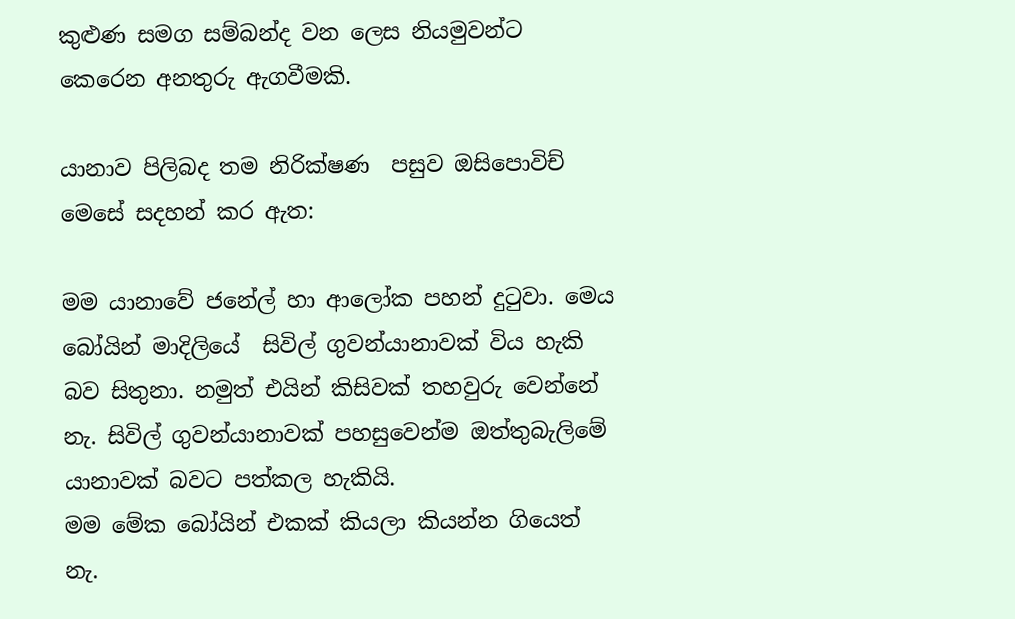කුළුණ සමග සම්බන්ද වන ලෙස නියමුවන්ට කෙරෙන අනතුරු ඇගවීමකි.

යානාව පිලිබද තම නිරික්ෂණ  පසුව ඔසිපොවිච් මෙසේ සදහන් කර ඇත:

මම යානාවේ ජනේල් හා ආලෝක පහන් දුටුවා. මෙය බෝයින් මාදිලියේ  සිවිල් ගුවන්යානාවක් විය හැකි බව සිතුනා. නමුත් එයින් කිසිවක් තහවුරු වෙන්නේ නැ. සිවිල් ගුවන්යානාවක් පහසුවෙන්ම ඔත්තුබැලිමේ යානාවක් බවට පත්කල හැකියි.
මම මේක බෝයින් එකක් කියලා කියන්න ගියෙත් නැ.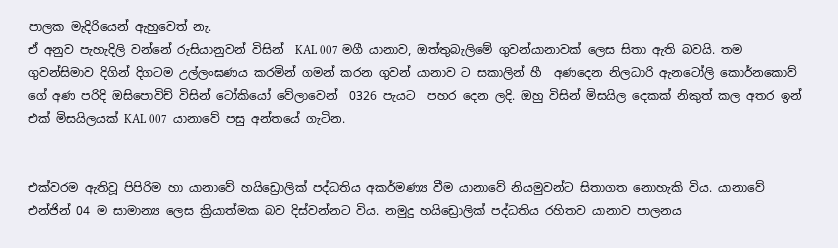පාලක මැදිරියෙන් ඇහුවෙත් නැ.
ඒ අනුව පැහැදිලි වන්නේ රුසියානුවන් විසින්  KAL 007 මගී යානාව, ඔත්තුබැලිමේ ගුවන්යානාවක් ලෙස සිතා ඇති බවයි. තම ගුවන්සිමාව දිගින් දිගටම උල්ලංඝණය කරමින් ගමන් කරන ගුවන් යානාව ට සකාලින් හී  අණදෙන නිලධාරි ඇනටෝලි කොර්නකොව් ගේ අණ පරිදි ඔසිපොවිච් විසින් ටෝකියෝ වේලාවෙන්  0326 පැයට  පහර දෙන ලදි. ඔහු විසින් මිසයිල දෙකක් නිකුත් කල අතර ඉන් එක් මිසයිලයක් KAL 007  යානාවේ පසු අන්තයේ ගැටින.


එක්වරම ඇතිවූ පිපිරිම හා යානාවේ හයිඩ්‍රොලික් පද්ධතිය අකර්මණ්‍ය වීම යානාවේ නියමුවන්ට සිතාගත නොහැකි විය. යානාවේ එන්ජින් 04 ම සාමාන්‍ය ලෙස ක්‍රියාත්මක බව දිස්වන්නට විය. නමුදු හයිඩ්‍රොලික් පද්ධතිය රහිතව යානාව පාලනය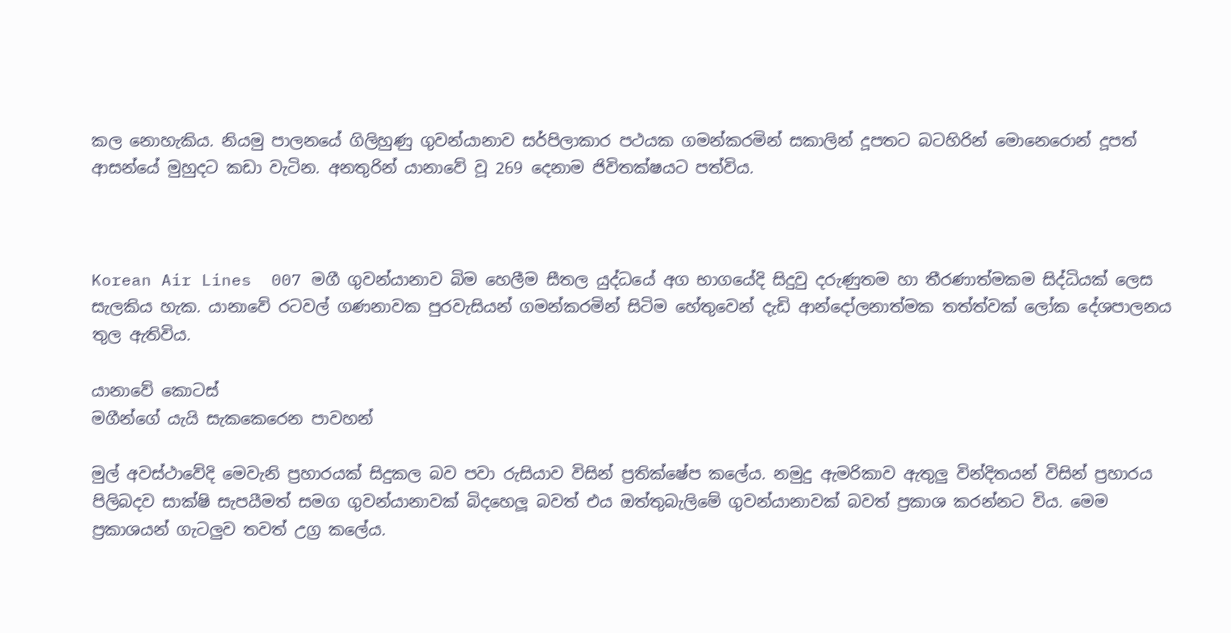කල නොහැකිය. නියමු පාලනයේ ගිලිහුණු ගුවන්යානාව සර්පිලාකාර පථයක ගමන්කරමින් සකාලින් දූපතට බටහිරින් මොනෙරොන් දූපත් ආසන්යේ මුහුදට කඩා වැටින. අනතුරින් යානාවේ වූ 269 දෙනාම ජිවිතක්ෂයට පත්විය.



Korean Air Lines  007 මගී ගුවන්යානාව බිම හෙලීම සීතල යුද්ධයේ අග භාගයේදි සිදුවු දරුණුතම හා තීරණාත්මකම සිද්ධියක් ලෙස සැලකිය හැක. යානාවේ රටවල් ගණනාවක පුරවැසියන් ගමන්කරමින් සිටිම හේතුවෙන් දැඩි ආන්දෝලනාත්මක තත්ත්වක් ලෝක දේශපාලනය තුල ඇතිවිය.

යානාවේ කොටස්
මගීන්ගේ යැයි සැකකෙරෙන පාවහන්

මුල් අවස්ථාවේදි මෙවැනි ප්‍රහාරයක් සිදුකල බව පවා රුසියාව විසින් ප්‍රතික්ෂේප කලේය. නමුදු ඇමරිකාව ඇතුලු වින්දිතයන් විසින් ප්‍රහාරය පිලිබදව සාක්ෂි සැපයීමත් සමග ගුවන්යානාවක් බිදහෙලූ බවත් එය ඔත්තුබැලිමේ ගුවන්යානාවක් බවත් ප්‍රකාශ කරන්නට විය. මෙම ප්‍රකාශයන් ගැටලුව තවත් උග්‍ර කලේය.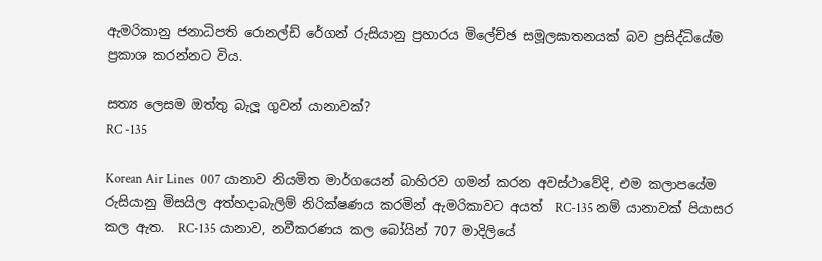ඇමරිකානු ජනාධිපති රොනල්ඩ් රේගන් රුසියානු ප්‍රහාරය මිලේච්ඡ සමූලඝාතනයක් බව ප්‍රසිද්ධියේම ප්‍රකාශ කරන්නට විය.

සත්‍ය ලෙසම ඔත්තු බැලූ ගුවන් යානාවක්?
RC -135

Korean Air Lines  007 යානාව නියමිත මාර්ගයෙන් බාහිරව ගමන් කරන අවස්ථාවේදි, එම කලාපයේම රුසියානු මිසයිල අත්හදාබැලිම් නිරික්ෂණය කරමින් ඇමරිකාවට අයත්  RC-135 නම් යානාවක් පියාසර කල ඇත.  RC-135 යානාව, නවීකරණය කල බෝයින් 707 මාදිලියේ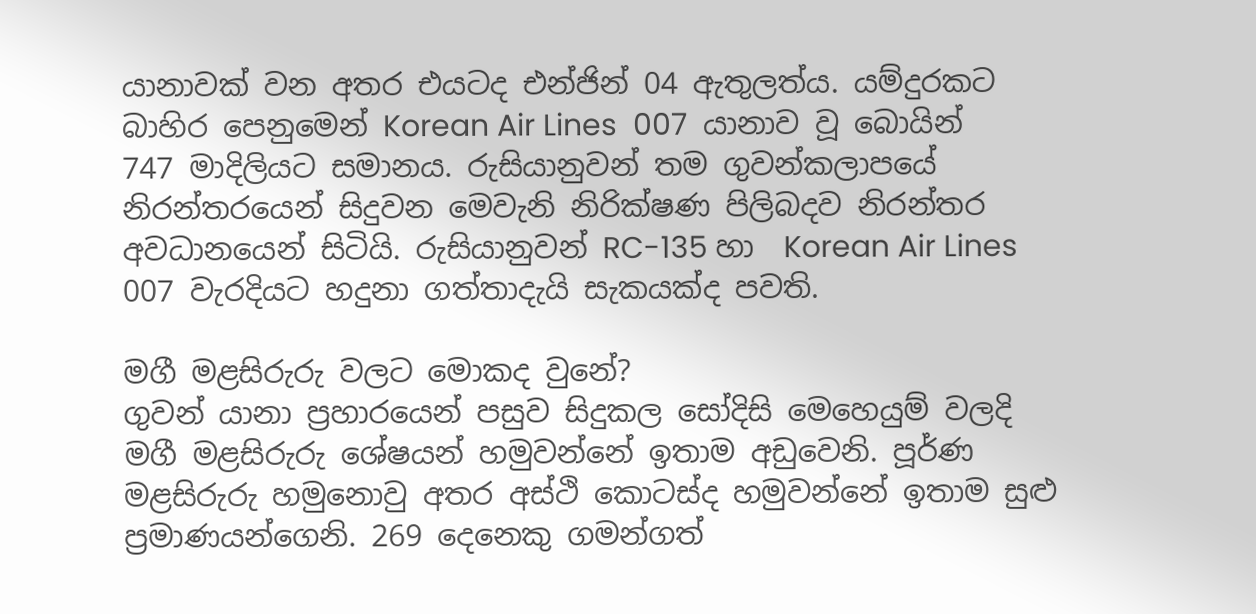යානාවක් වන අතර එයටද එන්ජින් 04 ඇතුලත්ය. යම්දුරකට බාහිර පෙනුමෙන් Korean Air Lines  007  යානාව වූ බොයින් 747 මාදිලියට සමානය. රුසියානුවන් තම ගුවන්කලාපයේ නිරන්තරයෙන් සිදුවන මෙවැනි නිරික්ෂණ පිලිබදව නිරන්තර අවධානයෙන් සිටියි. රුසියානුවන් RC-135 හා  Korean Air Lines  007 වැරදියට හදුනා ගත්තාදැයි සැකයක්ද පවති.

මගී මළසිරුරු වලට මොකද වුනේ?
ගුවන් යානා ප්‍රහාරයෙන් පසුව සිදුකල සෝදිසි මෙහෙයුම් වලදි මගී මළසිරුරු ශේෂයන් හමුවන්නේ ඉතාම අඩුවෙනි. පූර්ණ මළසිරුරු හමුනොවු අතර අස්ථි කොටස්ද හමුවන්නේ ඉතාම සුළු ප්‍රමාණයන්ගෙනි. 269 දෙනෙකු ගමන්ගත්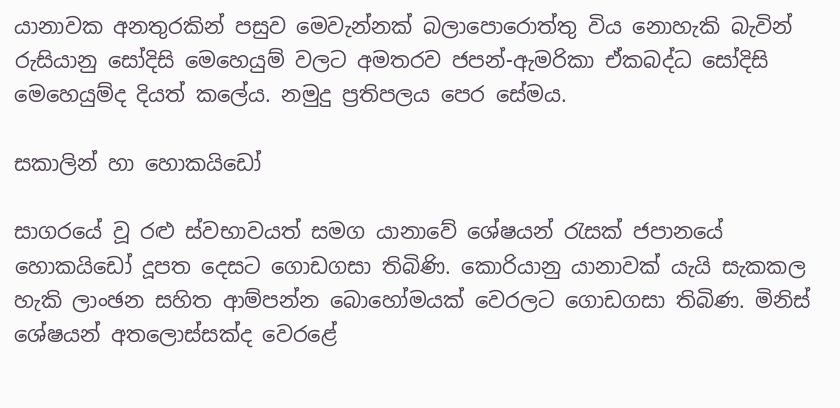යානාවක අනතුරකින් පසුව මෙවැන්නක් බලාපොරොත්තු විය නොහැකි බැවින්  රුසියානු සෝදිසි මෙහෙයුම් වලට අමතරව ජපන්-ඇමරිකා ඒකබද්ධ සෝදිසි මෙහෙයුම්ද දියත් කලේය. නමුදු ප්‍රතිපලය පෙර සේමය.

සකාලින් හා හොකයිඩෝ

සාගරයේ වූ රළු ස්වභාවයත් සමග යානාවේ ශේෂයන් රැසක් ජපානයේ හොකයිඩෝ දූපත දෙසට ගොඩගසා තිබිණි. කොරියානු යානාවක් යැයි සැකකල හැකි ලාංඡන සහිත ආම්පන්න බොහෝමයක් වෙරලට ගොඩගසා තිබිණ. මිනිස් ශේෂයන් අතලොස්සක්ද වෙරළේ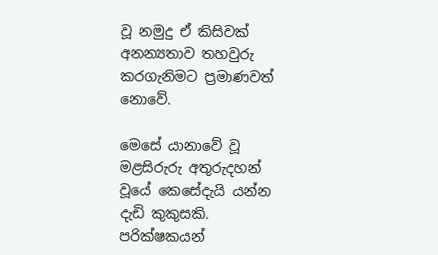වූ නමුදු ඒ කිසිවක් අනන්‍යතාව තහවුරු කරගැනිමට ප්‍රමාණවත් නොවේ.

මෙසේ යානාවේ වූ මළසිරුරු අතුරුදහන් වූයේ කෙසේදැයි යන්න දැඩි කුකුසකි. පරික්ෂකයන්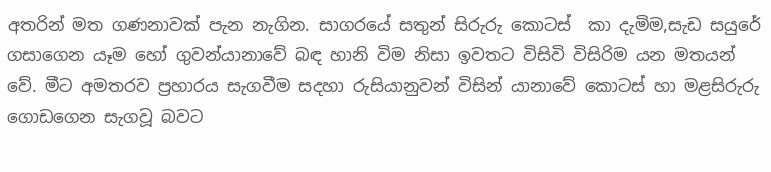අතරින් මත ගණනාවක් පැන නැගින. සාගරයේ සතුන් සිරුරු කොටස්  කා දැමිම,සැඩ සයුරේ ගසාගෙන යෑම හෝ ගුවන්යානාවේ බඳ හානි විම නිසා ඉවතට විසිවි විසිරිම යන මතයන් වේ. මීට අමතරව ප්‍රහාරය සැගවීම සදහා රුසියානුවන් විසින් යානාවේ කොටස් හා මළසිරුරු ගොඩගෙන සැගවූ බවට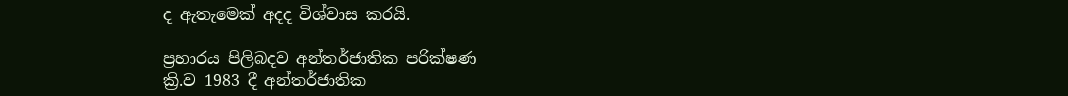ද ඇතැමෙක් අදද විශ්වාස කරයි.

ප්‍රහාරය පිලිබදව අන්තර්ජාතික පරික්ෂණ
ක්‍රි.ව 1983 දී අන්තර්ජාතික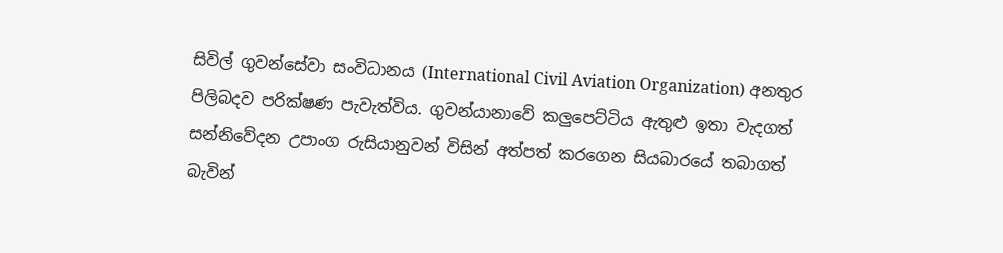සිවිල් ගුවන්සේවා සංවිධානය (International Civil Aviation Organization) අනතුර පිලිබදව පරික්ෂණ පැවැත්විය. ගුවන්යානාවේ කලුපෙට්ටිය ඇතුළු ඉතා වැදගත් සන්නිවේදන උපාංග රුසියානුවන් විසින් අත්පත් කරගෙන සියබාරයේ තබාගත් බැවින්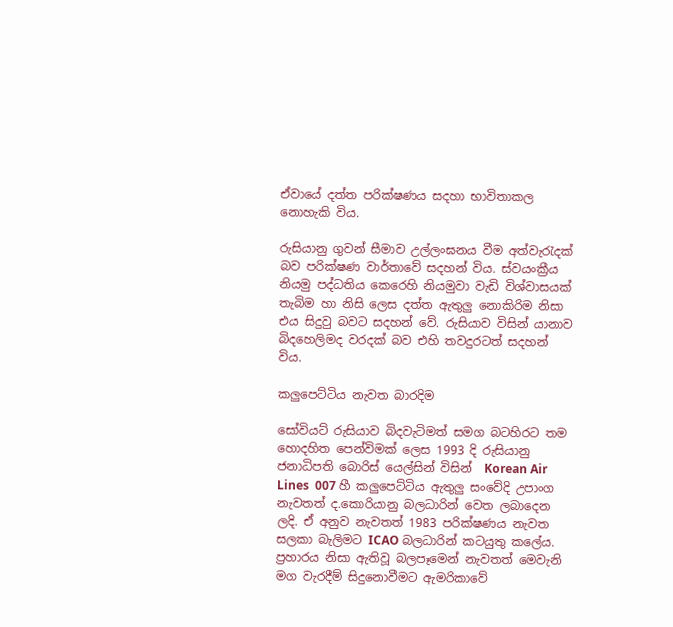ඒවායේ දත්ත පරික්ෂණය සදහා භාවිතාකල නොහැකි විය.

රුසියානු ගුවන් සීමාව උල්ලංඝනය වීම අත්වැරැදක් බව පරික්ෂණ වාර්තාවේ සදහන් විය. ස්වයංක්‍රීය නියමු පද්ධතිය කෙරෙහි නියමුවා වැඩි විශ්වාසයක් තැබිම හා නිසි ලෙස දත්ත ඇතුලු නොකිරිම නිසා එය සිදුවු බවට සදහන් වේ. රුසියාව විසින් යානාව බිදහෙලිමද වරදක් බව එහි තවදුරටත් සදහන් විය.

කලුපෙට්ටිය නැවත බාරදිම

සෝවියට් රුසියාව බිදවැටිමත් සමග බටහිරට තම හොදහිත පෙන්විමක් ලෙස 1993 දි රුසියානු ජනාධිපති බොරිස් යෙල්සින් විසින්  Korean Air Lines  007 හී කලුපෙට්ටිය ඇතුලු සංවේදි උපාංග නැවතත් ද.කොරියානු බලධාරින් වෙත ලබාදෙන ලදි. ඒ අනුව නැවතත් 1983 පරික්ෂණය නැවත සලකා බැලිමට ICAO බලධාරින් කටයුතු කලේය. ප්‍රහාරය නිසා ඇතිවූ බලපෑමෙන් නැවතත් මෙවැනි මග වැරදීම් සිදුනොවීමට ඇමරිකාවේ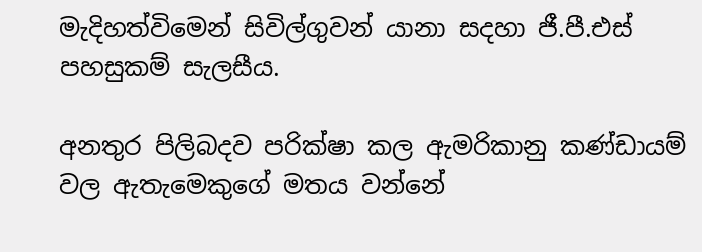මැදිහත්විමෙන් සිවිල්ගුවන් යානා සදහා ජී.පී.එස් පහසුකම් සැලසීය.

අනතුර පිලිබදව පරික්ෂා කල ඇමරිකානු කණ්ඩායම් වල ඇතැමෙකුගේ මතය වන්නේ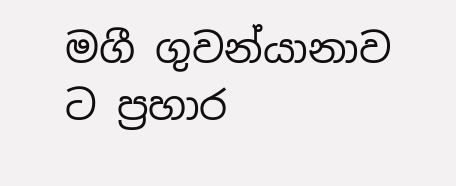මගී ගුවන්යානාව ට ප්‍රහාර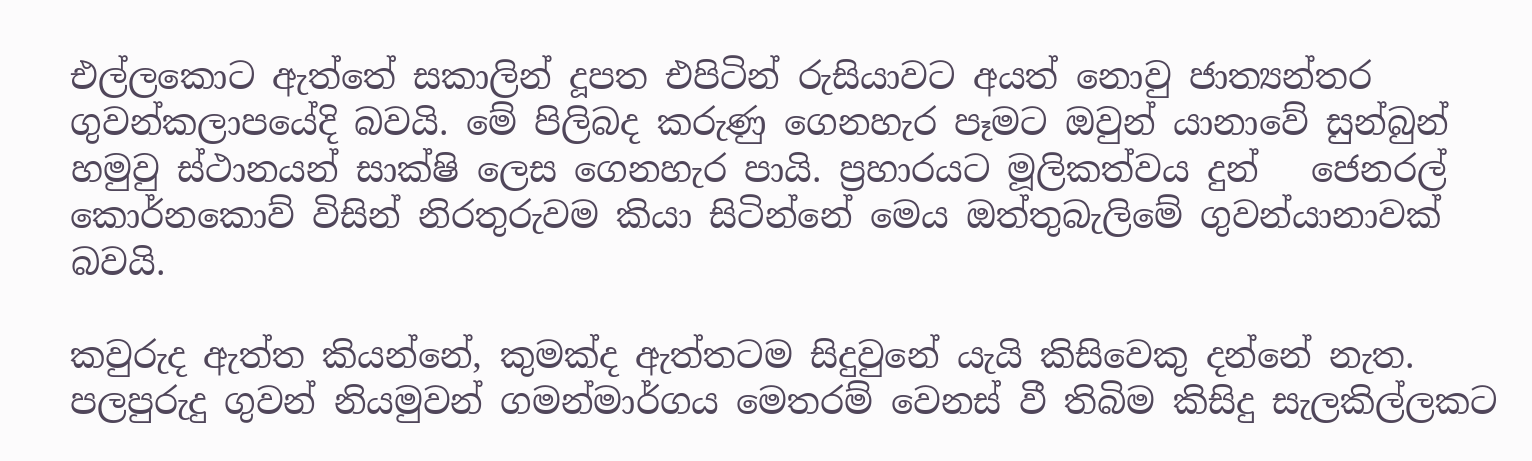එල්ලකොට ඇත්තේ සකාලින් දූපත එපිටින් රුසියාවට අයත් නොවු ජාත්‍යන්තර ගුවන්කලාපයේදි බවයි. මේ පිලිබද කරුණු ගෙනහැර පෑමට ඔවුන් යානාවේ සුන්බුන් හමුවු ස්ථානයන් සාක්ෂි ලෙස ගෙනහැර පායි. ප්‍රහාරයට මූලිකත්වය දුන්   ජෙනරල් කොර්නකොව් විසින් නිරතුරුවම කියා සිටින්නේ මෙය ඔත්තුබැලිමේ ගුවන්යානාවක් බවයි.

කවුරුද ඇත්ත කියන්නේ, කුමක්ද ඇත්තටම සිදුවුනේ යැයි කිසිවෙකු දන්නේ නැත. පලපුරුදු ගුවන් නියමුවන් ගමන්මාර්ගය මෙතරම් වෙනස් වී තිබිම කිසිදු සැලකිල්ලකට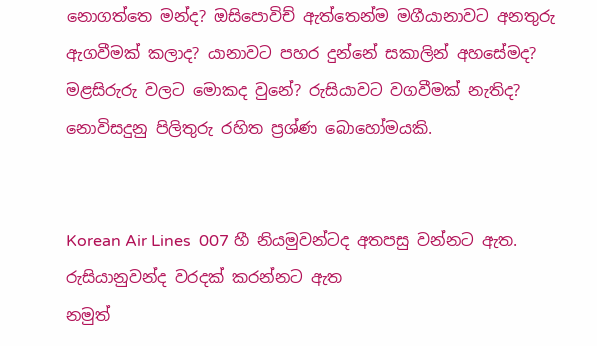නොගත්තෙ මන්ද? ඔසිපොවිච් ඇත්තෙන්ම මගීයානාවට අනතුරු ඇගවීමක් කලාද? යානාවට පහර දුන්නේ සකාලින් අහසේමද? මළසිරුරු වලට මොකද වුනේ? රුසියාවට වගවීමක් නැතිද? නොවිසදුනු පිලිතුරු රහිත ප්‍රශ්ණ බොහෝමයකි.


Korean Air Lines  007 හී නියමුවන්ටද අතපසු වන්නට ඇත.
රුසියානුවන්ද වරදක් කරන්නට ඇත
නමුත්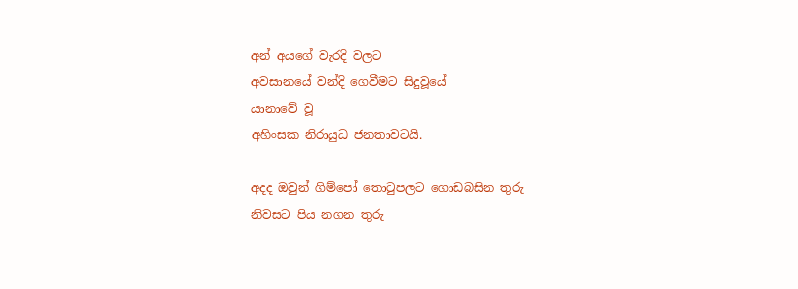අන් අයගේ වැරදි වලට
අවසානයේ වන්දි ගෙවීමට සිදුවූයේ
යානාවේ වූ
අහිංසක නිරායුධ ජනතාවටයි.

අදද ඔවුන් ගිම්පෝ තොටුපලට ගොඩබසින තුරු
නිවසට පිය නගන තුරු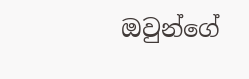ඔවුන්ගේ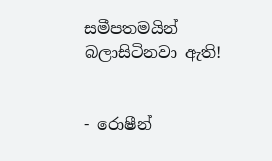සමීපතමයින්
බලාසිටිනවා ඇති!


- රොෂීන්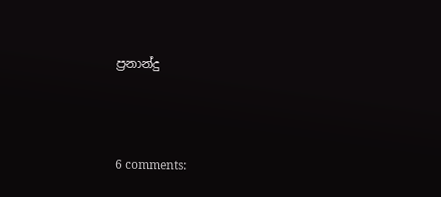ප්‍රනාන්දු



6 comments: